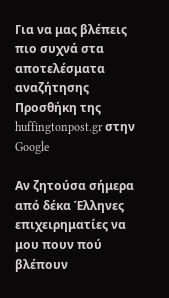Για να μας βλέπεις πιο συχνά στα αποτελέσματα αναζήτησης Προσθήκη της huffingtonpost.gr στην Google

Αν ζητούσα σήμερα από δέκα Έλληνες επιχειρηματίες να μου πουν πού βλέπουν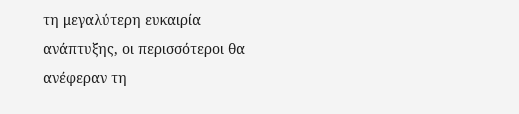τη μεγαλύτερη ευκαιρία ανάπτυξης, οι περισσότεροι θα ανέφεραν τη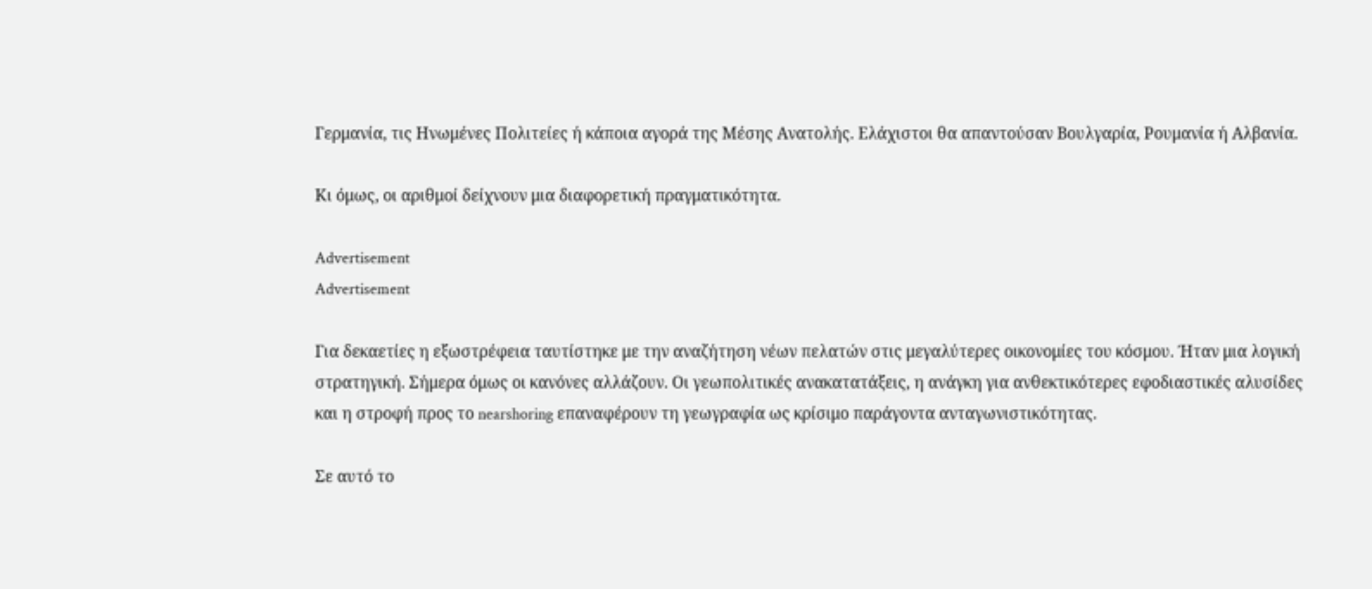Γερμανία, τις Ηνωμένες Πολιτείες ή κάποια αγορά της Μέσης Ανατολής. Ελάχιστοι θα απαντούσαν Βουλγαρία, Ρουμανία ή Αλβανία.

Κι όμως, οι αριθμοί δείχνουν μια διαφορετική πραγματικότητα.

Advertisement
Advertisement

Για δεκαετίες η εξωστρέφεια ταυτίστηκε με την αναζήτηση νέων πελατών στις μεγαλύτερες οικονομίες του κόσμου. Ήταν μια λογική στρατηγική. Σήμερα όμως οι κανόνες αλλάζουν. Οι γεωπολιτικές ανακατατάξεις, η ανάγκη για ανθεκτικότερες εφοδιαστικές αλυσίδες και η στροφή προς το nearshoring επαναφέρουν τη γεωγραφία ως κρίσιμο παράγοντα ανταγωνιστικότητας.

Σε αυτό το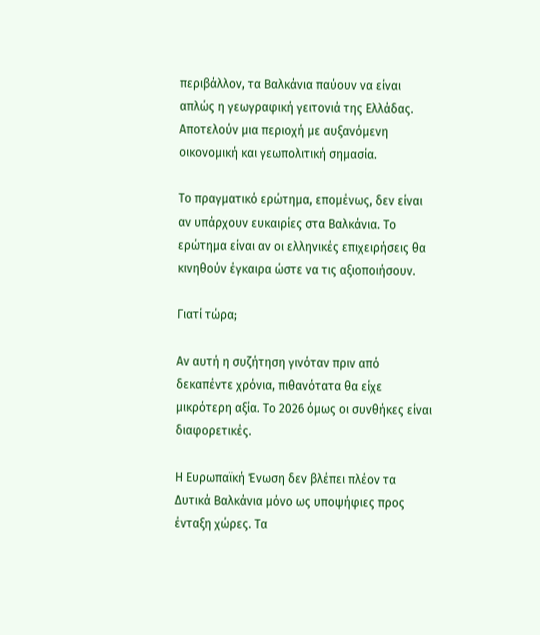περιβάλλον, τα Βαλκάνια παύουν να είναι απλώς η γεωγραφική γειτονιά της Ελλάδας. Αποτελούν μια περιοχή με αυξανόμενη οικονομική και γεωπολιτική σημασία.

Το πραγματικό ερώτημα, επομένως, δεν είναι αν υπάρχουν ευκαιρίες στα Βαλκάνια. Το ερώτημα είναι αν οι ελληνικές επιχειρήσεις θα κινηθούν έγκαιρα ώστε να τις αξιοποιήσουν.

Γιατί τώρα;

Αν αυτή η συζήτηση γινόταν πριν από δεκαπέντε χρόνια, πιθανότατα θα είχε μικρότερη αξία. Το 2026 όμως οι συνθήκες είναι διαφορετικές.

Η Ευρωπαϊκή Ένωση δεν βλέπει πλέον τα Δυτικά Βαλκάνια μόνο ως υποψήφιες προς ένταξη χώρες. Τα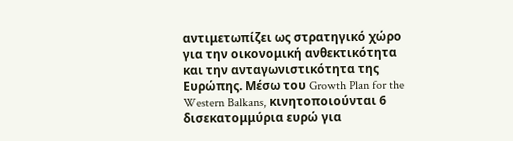αντιμετωπίζει ως στρατηγικό χώρο για την οικονομική ανθεκτικότητα και την ανταγωνιστικότητα της Ευρώπης. Μέσω του Growth Plan for the Western Balkans, κινητοποιούνται 6 δισεκατομμύρια ευρώ για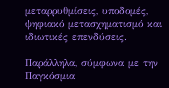μεταρρυθμίσεις, υποδομές, ψηφιακό μετασχηματισμό και ιδιωτικές επενδύσεις.

Παράλληλα, σύμφωνα με την Παγκόσμια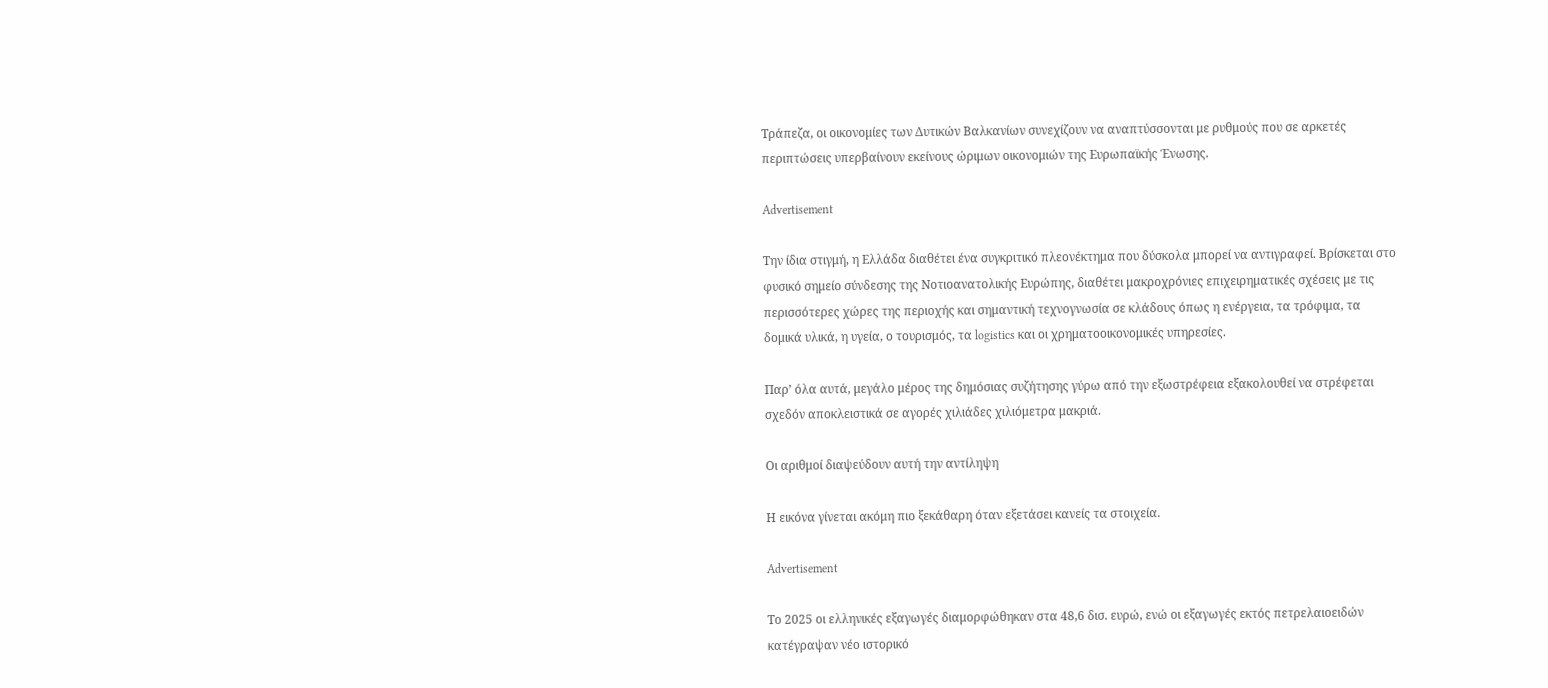Τράπεζα, οι οικονομίες των Δυτικών Βαλκανίων συνεχίζουν να αναπτύσσονται με ρυθμούς που σε αρκετές περιπτώσεις υπερβαίνουν εκείνους ώριμων οικονομιών της Ευρωπαϊκής Ένωσης.

Advertisement

Την ίδια στιγμή, η Ελλάδα διαθέτει ένα συγκριτικό πλεονέκτημα που δύσκολα μπορεί να αντιγραφεί. Βρίσκεται στο φυσικό σημείο σύνδεσης της Νοτιοανατολικής Ευρώπης, διαθέτει μακροχρόνιες επιχειρηματικές σχέσεις με τις περισσότερες χώρες της περιοχής και σημαντική τεχνογνωσία σε κλάδους όπως η ενέργεια, τα τρόφιμα, τα δομικά υλικά, η υγεία, ο τουρισμός, τα logistics και οι χρηματοοικονομικές υπηρεσίες.

Παρ’ όλα αυτά, μεγάλο μέρος της δημόσιας συζήτησης γύρω από την εξωστρέφεια εξακολουθεί να στρέφεται σχεδόν αποκλειστικά σε αγορές χιλιάδες χιλιόμετρα μακριά.

Οι αριθμοί διαψεύδουν αυτή την αντίληψη

Η εικόνα γίνεται ακόμη πιο ξεκάθαρη όταν εξετάσει κανείς τα στοιχεία.

Advertisement

Το 2025 οι ελληνικές εξαγωγές διαμορφώθηκαν στα 48,6 δισ. ευρώ, ενώ οι εξαγωγές εκτός πετρελαιοειδών κατέγραψαν νέο ιστορικό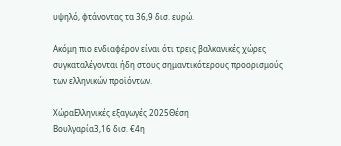υψηλό, φτάνοντας τα 36,9 δισ. ευρώ.

Ακόμη πιο ενδιαφέρον είναι ότι τρεις βαλκανικές χώρες συγκαταλέγονται ήδη στους σημαντικότερους προορισμούς των ελληνικών προϊόντων.

ΧώραΕλληνικές εξαγωγές 2025Θέση
Βουλγαρία3,16 δισ. €4η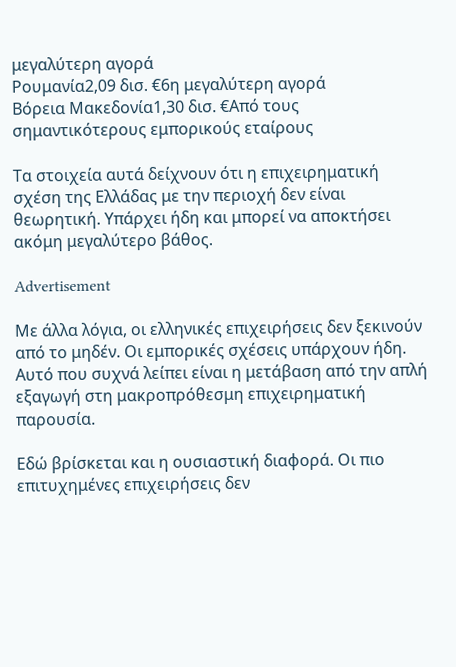μεγαλύτερη αγορά
Ρουμανία2,09 δισ. €6η μεγαλύτερη αγορά
Βόρεια Μακεδονία1,30 δισ. €Από τους σημαντικότερους εμπορικούς εταίρους

Τα στοιχεία αυτά δείχνουν ότι η επιχειρηματική σχέση της Ελλάδας με την περιοχή δεν είναι θεωρητική. Υπάρχει ήδη και μπορεί να αποκτήσει ακόμη μεγαλύτερο βάθος.

Advertisement

Με άλλα λόγια, οι ελληνικές επιχειρήσεις δεν ξεκινούν από το μηδέν. Οι εμπορικές σχέσεις υπάρχουν ήδη. Αυτό που συχνά λείπει είναι η μετάβαση από την απλή εξαγωγή στη μακροπρόθεσμη επιχειρηματική παρουσία.

Εδώ βρίσκεται και η ουσιαστική διαφορά. Οι πιο επιτυχημένες επιχειρήσεις δεν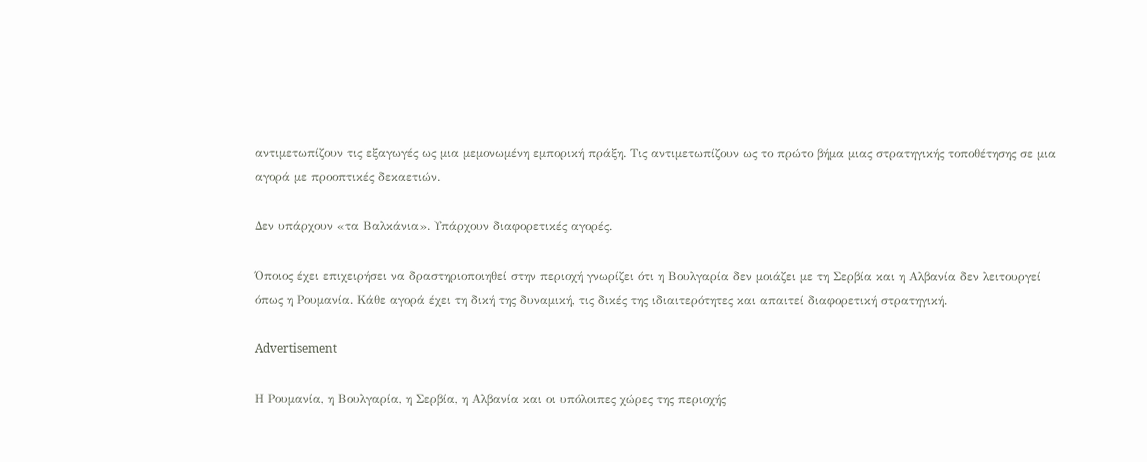αντιμετωπίζουν τις εξαγωγές ως μια μεμονωμένη εμπορική πράξη. Τις αντιμετωπίζουν ως το πρώτο βήμα μιας στρατηγικής τοποθέτησης σε μια αγορά με προοπτικές δεκαετιών.

Δεν υπάρχουν «τα Βαλκάνια». Υπάρχουν διαφορετικές αγορές.

Όποιος έχει επιχειρήσει να δραστηριοποιηθεί στην περιοχή γνωρίζει ότι η Βουλγαρία δεν μοιάζει με τη Σερβία και η Αλβανία δεν λειτουργεί όπως η Ρουμανία. Κάθε αγορά έχει τη δική της δυναμική, τις δικές της ιδιαιτερότητες και απαιτεί διαφορετική στρατηγική.

Advertisement

Η Ρουμανία, η Βουλγαρία, η Σερβία, η Αλβανία και οι υπόλοιπες χώρες της περιοχής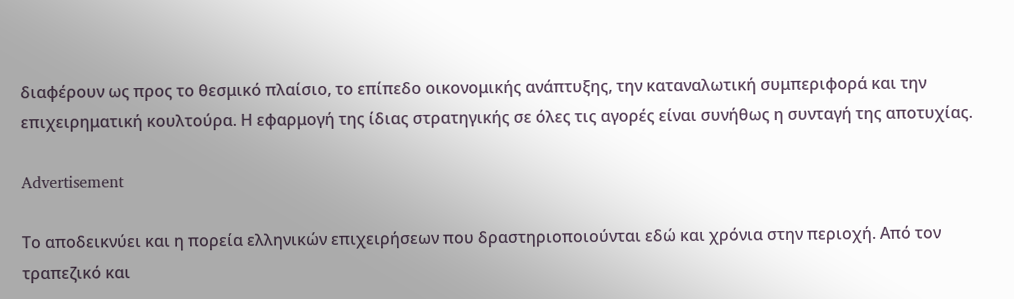διαφέρουν ως προς το θεσμικό πλαίσιο, το επίπεδο οικονομικής ανάπτυξης, την καταναλωτική συμπεριφορά και την επιχειρηματική κουλτούρα. Η εφαρμογή της ίδιας στρατηγικής σε όλες τις αγορές είναι συνήθως η συνταγή της αποτυχίας.

Advertisement

Το αποδεικνύει και η πορεία ελληνικών επιχειρήσεων που δραστηριοποιούνται εδώ και χρόνια στην περιοχή. Από τον τραπεζικό και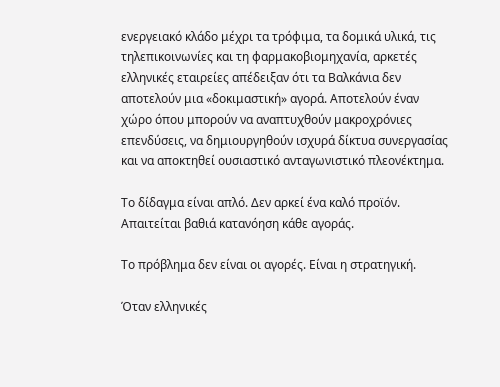ενεργειακό κλάδο μέχρι τα τρόφιμα, τα δομικά υλικά, τις τηλεπικοινωνίες και τη φαρμακοβιομηχανία, αρκετές ελληνικές εταιρείες απέδειξαν ότι τα Βαλκάνια δεν αποτελούν μια «δοκιμαστική» αγορά. Αποτελούν έναν χώρο όπου μπορούν να αναπτυχθούν μακροχρόνιες επενδύσεις, να δημιουργηθούν ισχυρά δίκτυα συνεργασίας και να αποκτηθεί ουσιαστικό ανταγωνιστικό πλεονέκτημα.

Το δίδαγμα είναι απλό. Δεν αρκεί ένα καλό προϊόν. Απαιτείται βαθιά κατανόηση κάθε αγοράς.

Το πρόβλημα δεν είναι οι αγορές. Είναι η στρατηγική.

Όταν ελληνικές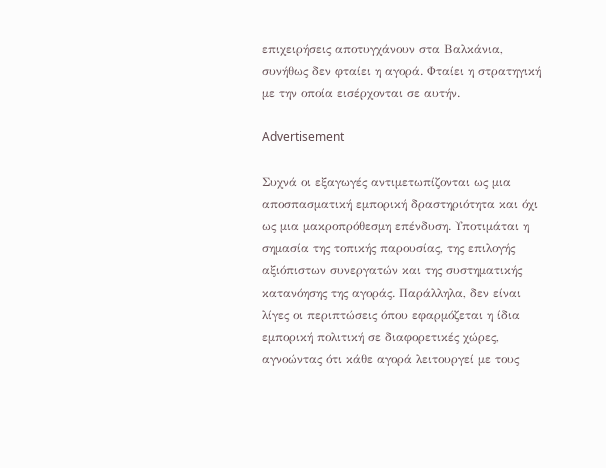επιχειρήσεις αποτυγχάνουν στα Βαλκάνια, συνήθως δεν φταίει η αγορά. Φταίει η στρατηγική με την οποία εισέρχονται σε αυτήν.

Advertisement

Συχνά οι εξαγωγές αντιμετωπίζονται ως μια αποσπασματική εμπορική δραστηριότητα και όχι ως μια μακροπρόθεσμη επένδυση. Υποτιμάται η σημασία της τοπικής παρουσίας, της επιλογής αξιόπιστων συνεργατών και της συστηματικής κατανόησης της αγοράς. Παράλληλα, δεν είναι λίγες οι περιπτώσεις όπου εφαρμόζεται η ίδια εμπορική πολιτική σε διαφορετικές χώρες, αγνοώντας ότι κάθε αγορά λειτουργεί με τους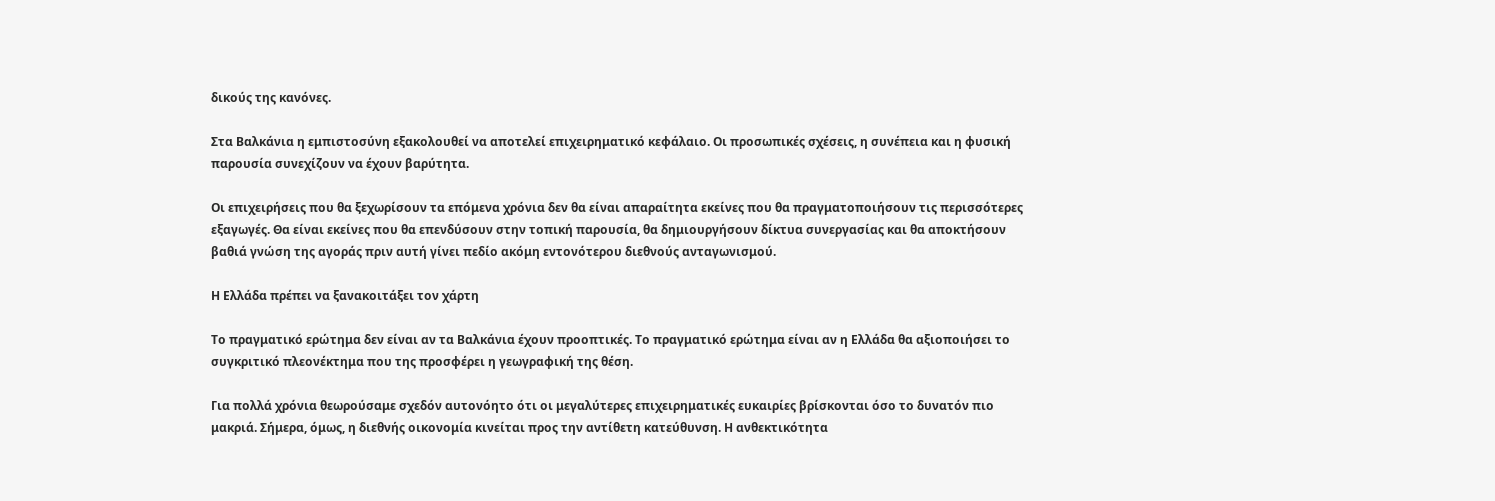δικούς της κανόνες.

Στα Βαλκάνια η εμπιστοσύνη εξακολουθεί να αποτελεί επιχειρηματικό κεφάλαιο. Οι προσωπικές σχέσεις, η συνέπεια και η φυσική παρουσία συνεχίζουν να έχουν βαρύτητα.

Οι επιχειρήσεις που θα ξεχωρίσουν τα επόμενα χρόνια δεν θα είναι απαραίτητα εκείνες που θα πραγματοποιήσουν τις περισσότερες εξαγωγές. Θα είναι εκείνες που θα επενδύσουν στην τοπική παρουσία, θα δημιουργήσουν δίκτυα συνεργασίας και θα αποκτήσουν βαθιά γνώση της αγοράς πριν αυτή γίνει πεδίο ακόμη εντονότερου διεθνούς ανταγωνισμού.

Η Ελλάδα πρέπει να ξανακοιτάξει τον χάρτη

Το πραγματικό ερώτημα δεν είναι αν τα Βαλκάνια έχουν προοπτικές. Το πραγματικό ερώτημα είναι αν η Ελλάδα θα αξιοποιήσει το συγκριτικό πλεονέκτημα που της προσφέρει η γεωγραφική της θέση.

Για πολλά χρόνια θεωρούσαμε σχεδόν αυτονόητο ότι οι μεγαλύτερες επιχειρηματικές ευκαιρίες βρίσκονται όσο το δυνατόν πιο μακριά. Σήμερα, όμως, η διεθνής οικονομία κινείται προς την αντίθετη κατεύθυνση. Η ανθεκτικότητα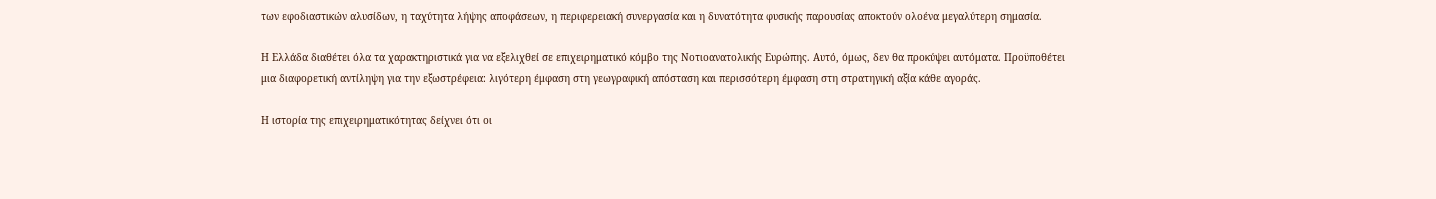των εφοδιαστικών αλυσίδων, η ταχύτητα λήψης αποφάσεων, η περιφερειακή συνεργασία και η δυνατότητα φυσικής παρουσίας αποκτούν ολοένα μεγαλύτερη σημασία.

Η Ελλάδα διαθέτει όλα τα χαρακτηριστικά για να εξελιχθεί σε επιχειρηματικό κόμβο της Νοτιοανατολικής Ευρώπης. Αυτό, όμως, δεν θα προκύψει αυτόματα. Προϋποθέτει μια διαφορετική αντίληψη για την εξωστρέφεια: λιγότερη έμφαση στη γεωγραφική απόσταση και περισσότερη έμφαση στη στρατηγική αξία κάθε αγοράς.

Η ιστορία της επιχειρηματικότητας δείχνει ότι οι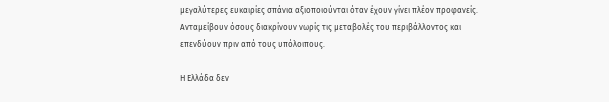μεγαλύτερες ευκαιρίες σπάνια αξιοποιούνται όταν έχουν γίνει πλέον προφανείς. Ανταμείβουν όσους διακρίνουν νωρίς τις μεταβολές του περιβάλλοντος και επενδύουν πριν από τους υπόλοιπους.

Η Ελλάδα δεν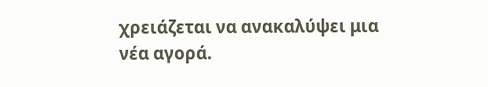χρειάζεται να ανακαλύψει μια νέα αγορά.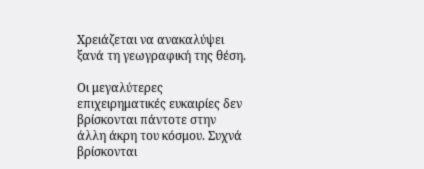Χρειάζεται να ανακαλύψει ξανά τη γεωγραφική της θέση.

Οι μεγαλύτερες επιχειρηματικές ευκαιρίες δεν βρίσκονται πάντοτε στην άλλη άκρη του κόσμου. Συχνά βρίσκονται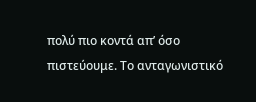πολύ πιο κοντά απ’ όσο πιστεύουμε. Το ανταγωνιστικό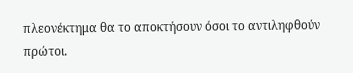πλεονέκτημα θα το αποκτήσουν όσοι το αντιληφθούν πρώτοι.